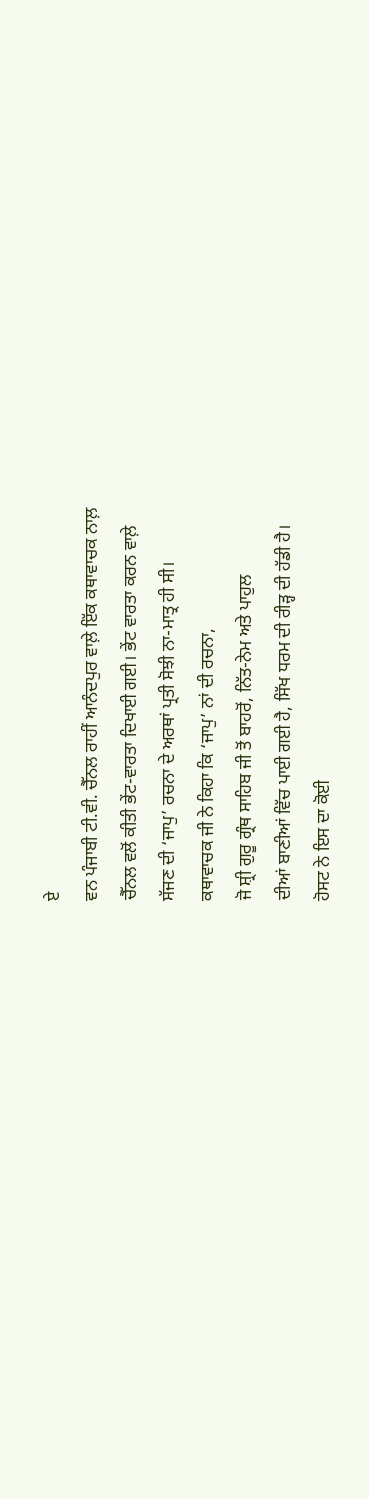ਏ
ਵਨ ਪੰਜਾਬੀ ਟੀ.ਵੀ. ਚੈੱਨਲ ਰਾਹੀਂ ਆਨੰਦਪੁਰ ਵਾਲ਼ੇ ਇੱਕ ਕਥਾਵਾਚਕ ਨਾਲ਼
ਚੈੱਨਲ ਵਲੋਂ ਕੀਤੀ ਭੇਂਟ-ਵਾਰਤਾ ਦਿਖਾਈ ਗਈ। ਭੇਂਟ ਵਾਰਤਾ ਕਰਨ ਵਾਲ਼ੇ
ਸੱਜਣ ਦੀ ‘ਜਾਪੁ’ ਰਚਨਾ ਦੇ ਅਰਥਾਂ ਪ੍ਰਤੀ ਸੋਝੀ ਨਾ-ਮਾਤ੍ਰ ਹੀ ਸੀ।
ਕਥਾਵਾਚਕ ਜੀ ਨੇ ਕਿਹਾ ਕਿ ‘ਜਾਪੁ’ ਨਾਂ ਦੀ ਰਚਨਾ,
ਜੋ ਸ਼੍ਰੀ ਗੁਰੂ ਗ੍ਰੰਥ ਸਾਹਿਬ ਜੀ ਤੋਂ ਬਾਹਰੋਂ, ਨਿੱਤ-ਨੇਮ ਅਤੇ ਪਾਹੁਲ
ਦੀਆਂ ਬਾਣੀਆਂ ਵਿੱਚ ਪਾਈ ਗਈ ਹੈ, ਸਿੱਖ ਧਰਮ ਦੀ ਰੀੜ੍ਹ ਦੀ ਹੱਡੀ ਹੈ।
ਹੋਸਟ ਨੇ ਇਸ ਦਾ ਕੋਈ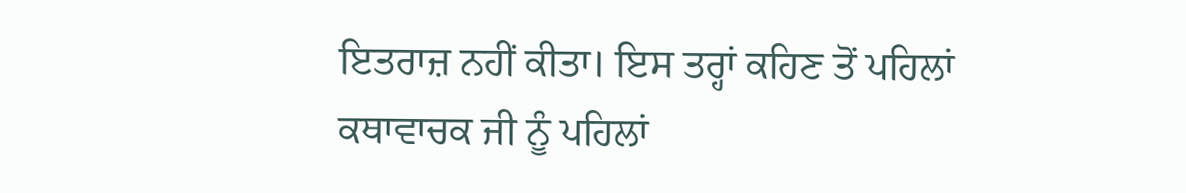ਇਤਰਾਜ਼ ਨਹੀਂ ਕੀਤਾ। ਇਸ ਤਰ੍ਹਾਂ ਕਹਿਣ ਤੋਂ ਪਹਿਲਾਂ
ਕਥਾਵਾਚਕ ਜੀ ਨੂੰ ਪਹਿਲਾਂ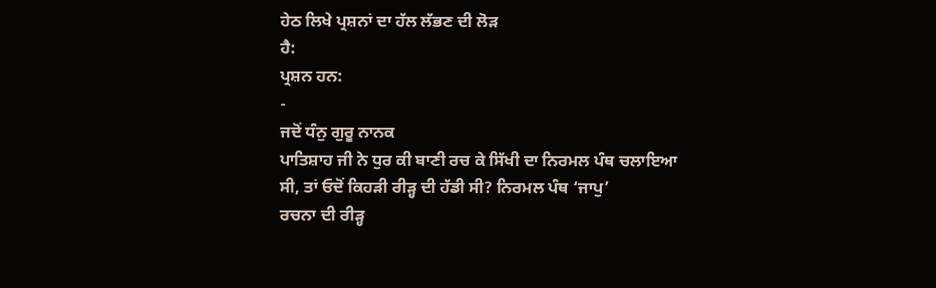ਹੇਠ ਲਿਖੇ ਪ੍ਰਸ਼ਨਾਂ ਦਾ ਹੱਲ ਲੱਭਣ ਦੀ ਲੋੜ
ਹੈ:
ਪ੍ਰਸ਼ਨ ਹਨ:
-
ਜਦੋਂ ਧੰਨੁ ਗੁਰੂ ਨਾਨਕ
ਪਾਤਿਸ਼ਾਹ ਜੀ ਨੇ ਧੁਰ ਕੀ ਬਾਣੀ ਰਚ ਕੇ ਸਿੱਖੀ ਦਾ ਨਿਰਮਲ ਪੰਥ ਚਲਾਇਆ
ਸੀ, ਤਾਂ ਓਦੋਂ ਕਿਹੜੀ ਰੀੜ੍ਹ ਦੀ ਹੱਡੀ ਸੀ? ਨਿਰਮਲ ਪੰਥ ‘ਜਾਪੁ’
ਰਚਨਾ ਦੀ ਰੀੜ੍ਹ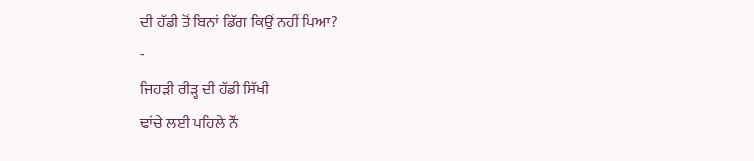ਦੀ ਹੱਡੀ ਤੋਂ ਬਿਨਾਂ ਡਿੱਗ ਕਿਉਂ ਨਹੀਂ ਪਿਆ?
-
ਜਿਹੜੀ ਰੀੜ੍ਹ ਦੀ ਹੱਡੀ ਸਿੱਖੀ
ਢਾਂਚੇ ਲਈ ਪਹਿਲੇ ਨੌਂ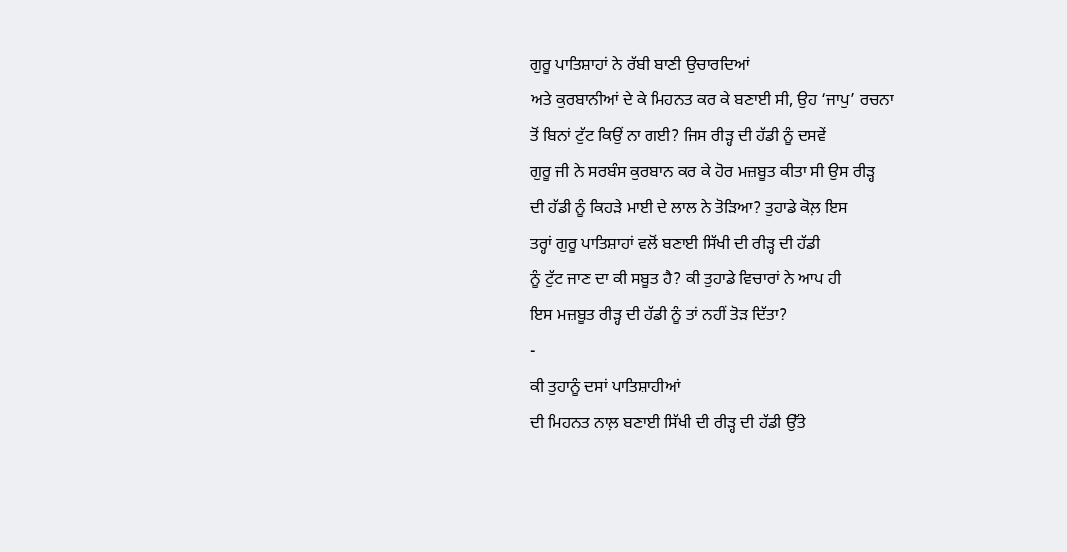ਗੁਰੂ ਪਾਤਿਸ਼ਾਹਾਂ ਨੇ ਰੱਬੀ ਬਾਣੀ ਉਚਾਰਦਿਆਂ
ਅਤੇ ਕੁਰਬਾਨੀਆਂ ਦੇ ਕੇ ਮਿਹਨਤ ਕਰ ਕੇ ਬਣਾਈ ਸੀ, ਉਹ ‘ਜਾਪੁ’ ਰਚਨਾ
ਤੋਂ ਬਿਨਾਂ ਟੁੱਟ ਕਿਉਂ ਨਾ ਗਈ? ਜਿਸ ਰੀੜ੍ਹ ਦੀ ਹੱਡੀ ਨੂੰ ਦਸਵੇਂ
ਗੁਰੂ ਜੀ ਨੇ ਸਰਬੰਸ ਕੁਰਬਾਨ ਕਰ ਕੇ ਹੋਰ ਮਜ਼ਬੂਤ ਕੀਤਾ ਸੀ ਉਸ ਰੀੜ੍ਹ
ਦੀ ਹੱਡੀ ਨੂੰ ਕਿਹੜੇ ਮਾਈ ਦੇ ਲਾਲ ਨੇ ਤੋੜਿਆ? ਤੁਹਾਡੇ ਕੋਲ਼ ਇਸ
ਤਰ੍ਹਾਂ ਗੁਰੂ ਪਾਤਿਸ਼ਾਹਾਂ ਵਲੋਂ ਬਣਾਈ ਸਿੱਖੀ ਦੀ ਰੀੜ੍ਹ ਦੀ ਹੱਡੀ
ਨੂੰ ਟੁੱਟ ਜਾਣ ਦਾ ਕੀ ਸਬੂਤ ਹੈ? ਕੀ ਤੁਹਾਡੇ ਵਿਚਾਰਾਂ ਨੇ ਆਪ ਹੀ
ਇਸ ਮਜ਼ਬੂਤ ਰੀੜ੍ਹ ਦੀ ਹੱਡੀ ਨੂੰ ਤਾਂ ਨਹੀਂ ਤੋੜ ਦਿੱਤਾ?
-
ਕੀ ਤੁਹਾਨੂੰ ਦਸਾਂ ਪਾਤਿਸ਼ਾਹੀਆਂ
ਦੀ ਮਿਹਨਤ ਨਾਲ਼ ਬਣਾਈ ਸਿੱਖੀ ਦੀ ਰੀੜ੍ਹ ਦੀ ਹੱਡੀ ਉੱਤੇ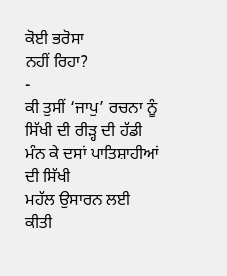ਕੋਈ ਭਰੋਸਾ
ਨਹੀਂ ਰਿਹਾ?
-
ਕੀ ਤੁਸੀਂ ‘ਜਾਪੁ’ ਰਚਨਾ ਨੂੰ
ਸਿੱਖੀ ਦੀ ਰੀੜ੍ਹ ਦੀ ਹੱਡੀ ਮੰਨ ਕੇ ਦਸਾਂ ਪਾਤਿਸ਼ਾਹੀਆਂ ਦੀ ਸਿੱਖੀ
ਮਹੱਲ ਉਸਾਰਨ ਲਈ ਕੀਤੀ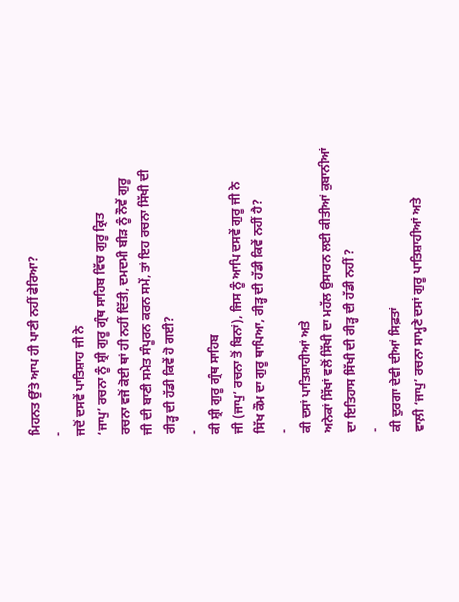ਮਿਹਨਤ ਉੱਤੇ ਆਪ ਹੀ ਪਾਣੀ ਨਹੀਂ ਫੇਰਿਆ?
-
ਜਦੋਂ ਦਸਵੇਂ ਪਾਤਿਸ਼ਾਹ ਜੀ ਨੇ
‘ਜਾਪੁ’ ਰਚਨਾ ਨੂੰ ਸ਼੍ਰੀ ਗੁਰੂ ਗ੍ਰੰਥ ਸਾਹਿਬ ਵਿੱਚ ਗੁਰੂ ਕ੍ਰਿਤ
ਰਚਨਾ ਵਜੋਂ ਕੋਈ ਥਾਂ ਹੀ ਨਹੀਂ ਦਿੱਤੀ, ਦਮਦਮੀ ਬੀੜ ਨੂੰ ਨੌਵੇਂ ਗੁਰੂ
ਜੀ ਦੀ ਬਾਣੀ ਸਮੇਤ ਸੰਪੂਰਨ ਕਰਨ ਸਮੇਂ, ਤਾਂ ਇਹ ਰਚਨਾ ਸਿੱਖੀ ਦੀ
ਰੀੜ੍ਹ ਦੀ ਹੱਡੀ ਕਿਵੇਂ ਹੋ ਗਈ?
-
ਕੀ ਸ਼੍ਰੀ ਗੁਰੂ ਗ੍ਰੰਥ ਸਾਹਿਬ
ਜੀ (ਜਾਪੁ’ ਰਚਨਾ ਤੋਂ ਬਿਨਾਂ), ਜਿਸ ਨੂੰ ਆਪਿ ਦਸਵੇਂ ਗੁਰੂ ਜੀ ਨੇ
ਸਿੱਖ ਕੌਮ ਦਾ ਗੁਰੂ ਥਾਪਿਆ, ਰੀੜ੍ਹ ਦੀ ਹੱਡੀ ਕਿਵੇਂ ਨਹੀਂ ਹੈ?
-
ਕੀ ਦਸਾਂ ਪਾਤਿਸ਼ਾਹੀਆਂ ਅਤੇ
ਅਨੇਕਾਂ ਸਿੱਖਾਂ ਵਲੋਂ ਸਿੱਖੀ ਦਾ ਮਹੱਲ ਉਸਾਰਨ ਲਈ ਕੀਤੀਆਂ ਕੁਬਾਨੀਆਂ
ਦਾ ਇਤਿਹਾਸ ਸਿੱਖੀ ਦੀ ਰੀੜ੍ਹ ਦੀ ਹੱਡੀ ਨਹੀਂ ?
-
ਕੀ ਦੁਰਗਾ ਦੇਵੀ ਦੀਆਂ ਸਿਫ਼ਤਾਂ
ਵਾਲ਼ੀ ‘ਜਾਪੁ’ ਰਚਨਾ ਸਾਮ੍ਹਣੇ ਦਸਾਂ ਗੁਰੂ ਪਾਤਿਸ਼ਾਹੀਆਂ ਅਤੇ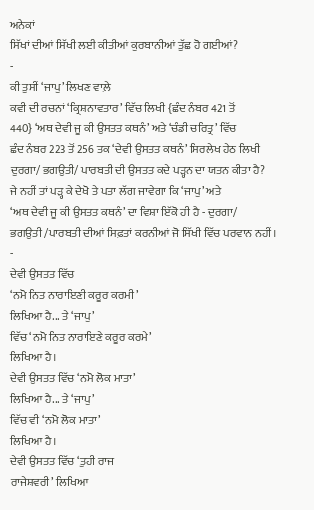ਅਨੇਕਾਂ
ਸਿੱਖਾਂ ਦੀਆਂ ਸਿੱਖੀ ਲਈ ਕੀਤੀਆਂ ਕੁਰਬਾਨੀਆਂ ਤੁੱਛ ਹੋ ਗਈਆਂ?
-
ਕੀ ਤੁਸੀਂ ‘ਜਾਪੁ’ ਲਿਖਣ ਵਾਲ਼ੇ
ਕਵੀ ਦੀ ਰਚਨਾਂ ‘ਕ੍ਰਿਸ਼ਨਾਵਤਾਰ’ ਵਿੱਚ ਲਿਖੀ {ਛੰਦ ਨੰਬਰ 421 ਤੋਂ
440} ‘ਅਥ ਦੇਵੀ ਜੂ ਕੀ ਉਸਤਤ ਕਥਨੰ’ ਅਤੇ ‘ਚੰਡੀ ਚਰਿਤ੍ਰ’ ਵਿੱਚ
ਛੰਦ ਨੰਬਰ 223 ਤੋਂ 256 ਤਕ ‘ਦੇਵੀ ਉਸਤਤ ਕਥਨੰ’ ਸਿਰਲੇਖ ਹੇਠ ਲਿਖੀ
ਦੁਰਗਾ/ ਭਗਉਤੀ/ ਪਾਰਬਤੀ ਦੀ ਉਸਤਤ ਕਦੇ ਪੜ੍ਹਨ ਦਾ ਯਤਨ ਕੀਤਾ ਹੈ?
ਜੇ ਨਹੀਂ ਤਾਂ ਪੜ੍ਹ ਕੇ ਦੇਖੋ ਤੇ ਪਤਾ ਲੱਗ ਜਾਵੇਗਾ ਕਿ ‘ਜਾਪੁ’ ਅਤੇ
‘ਅਥ ਦੇਵੀ ਜੂ ਕੀ ਉਸਤਤ ਕਥਨੰ’ ਦਾ ਵਿਸ਼ਾ ਇੱਕੋ ਹੀ ਹੈ - ਦੁਰਗਾ/
ਭਗਉਤੀ /ਪਾਰਬਤੀ ਦੀਆਂ ਸਿਫ਼ਤਾਂ ਕਰਨੀਆਂ ਜੋ ਸਿੱਖੀ ਵਿੱਚ ਪਰਵਾਨ ਨਹੀਂ।
-
ਦੇਵੀ ਉਸਤਤ ਵਿੱਚ
‘ਨਮੋ ਨਿਤ ਨਾਰਾਇਣੀ ਕਰੂਰ ਕਰਮੀ’
ਲਿਖਿਆ ਹੈ... ਤੇ ‘ਜਾਪੁ’
ਵਿੱਚ ‘ਨਮੋ ਨਿਤ ਨਾਰਾਇਣੇ ਕਰੂਰ ਕਰਮੇ’
ਲਿਖਿਆ ਹੈ।
ਦੇਵੀ ਉਸਤਤ ਵਿੱਚ ‘ਨਮੋ ਲੋਕ ਮਾਤਾ’
ਲਿਖਿਆ ਹੈ... ਤੇ ‘ਜਾਪੁ’
ਵਿੱਚ ਵੀ ‘ਨਮੋ ਲੋਕ ਮਾਤਾ’
ਲਿਖਿਆ ਹੈ।
ਦੇਵੀ ਉਸਤਤ ਵਿੱਚ ‘ਤੁਹੀ ਰਾਜ
ਰਾਜੇਸ਼ਵਰੀ’ ਲਿਖਿਆ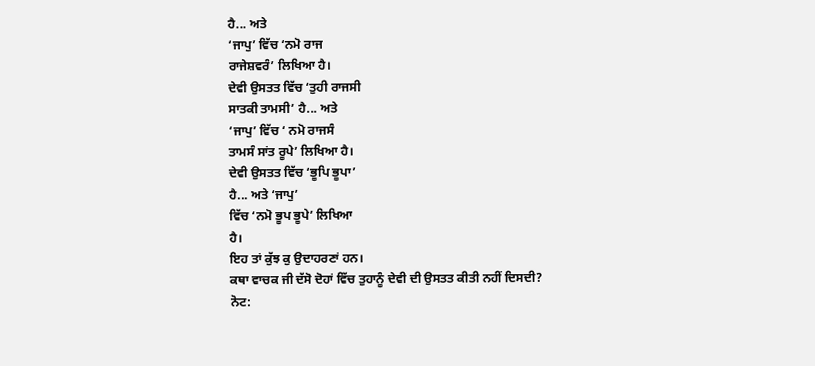ਹੈ... ਅਤੇ
‘ਜਾਪੁ’ ਵਿੱਚ ‘ਨਮੋ ਰਾਜ
ਰਾਜੇਸ਼ਵਰੰ’ ਲਿਖਿਆ ਹੈ।
ਦੇਵੀ ਉਸਤਤ ਵਿੱਚ ‘ਤੁਹੀ ਰਾਜਸੀ
ਸਾਤਕੀ ਤਾਮਸੀ’ ਹੈ... ਅਤੇ
‘ਜਾਪੁ’ ਵਿੱਚ ‘ ਨਮੋ ਰਾਜਸੰ
ਤਾਮਸੰ ਸਾਂਤ ਰੂਪੇ’ ਲਿਖਿਆ ਹੈ।
ਦੇਵੀ ਉਸਤਤ ਵਿੱਚ ‘ਭੂਪਿ ਭੂਪਾ’
ਹੈ... ਅਤੇ ‘ਜਾਪੁ’
ਵਿੱਚ ‘ਨਮੋ ਭੂਪ ਭੂਪੇ’ ਲਿਖਿਆ
ਹੈ।
ਇਹ ਤਾਂ ਕੁੱਝ ਕੁ ਉਦਾਹਰਣਾਂ ਹਨ।
ਕਥਾ ਵਾਚਕ ਜੀ ਦੱਸੋ ਦੋਹਾਂ ਵਿੱਚ ਤੁਹਾਨੂੰ ਦੇਵੀ ਦੀ ਉਸਤਤ ਕੀਤੀ ਨਹੀਂ ਦਿਸਦੀ?
ਨੋਟ: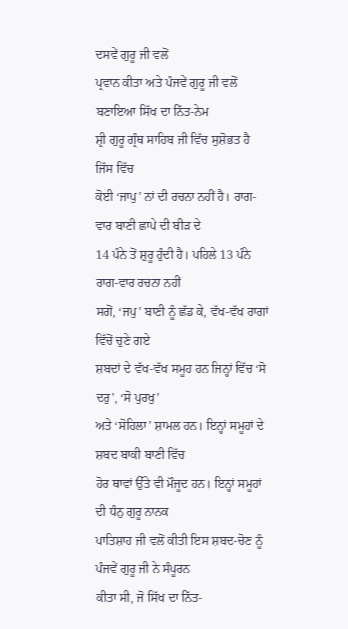ਦਸਵੇਂ ਗੁਰੂ ਜੀ ਵਲੋਂ
ਪ੍ਰਵਾਨ ਕੀਤਾ ਅਤੇ ਪੰਜਵੇਂ ਗੁਰੂ ਜੀ ਵਲੋਂ ਬਣਾਇਆ ਸਿੱਖ ਦਾ ਨਿੱਤ-ਨੇਮ
ਸ਼੍ਰੀ ਗੁਰੂ ਗ੍ਰੰਥ ਸਾਹਿਬ ਜੀ ਵਿੱਚ ਸੁਸ਼ੋਭਤ ਹੈ ਜਿੱਸ ਵਿੱਚ
ਕੋਈ ‘ਜਾਪੁ’ ਨਾਂ ਦੀ ਰਚਨਾ ਨਹੀਂ ਹੈ। ਰਾਗ-ਵਾਰ ਬਾਣੀ ਛਾਪੇ ਦੀ ਬੀੜ ਦੇ
14 ਪੰਨੇ ਤੋਂ ਸ਼ੁਰੂ ਹੁੰਦੀ ਹੈ। ਪਹਿਲੇ 13 ਪੰਨੇ ਰਾਗ-ਵਾਰ ਰਚਨਾ ਨਹੀਂ
ਸਗੋਂ, ‘ਜਪੁ’ ਬਾਣੀ ਨੂੰ ਛੱਡ ਕੇ, ਵੱਖ-ਵੱਖ ਰਾਗਾਂ ਵਿੱਚੋਂ ਚੁਣੇ ਗਏ
ਸ਼ਬਦਾਂ ਦੇ ਵੱਖ-ਵੱਖ ਸਮੂਹ ਹਨ ਜਿਨ੍ਹਾਂ ਵਿੱਚ ‘ਸੋ ਦਰੁ’, ‘ਸੋ ਪੁਰਖੁ’
ਅਤੇ ‘ਸੋਹਿਲਾ’ ਸ਼ਾਮਲ ਹਨ। ਇਨ੍ਹਾਂ ਸਮੂਹਾਂ ਦੇ ਸ਼ਬਦ ਬਾਕੀ ਬਾਣੀ ਵਿੱਚ
ਹੋਰ ਥਾਵਾਂ ਉੱਤੇ ਵੀ ਮੌਜੂਦ ਹਨ। ਇਨ੍ਹਾਂ ਸਮੂਹਾਂ ਦੀ ਧੰਨੁ ਗੁਰੂ ਨਾਨਕ
ਪਾਤਿਸ਼ਾਹ ਜੀ ਵਲੋਂ ਕੀਤੀ ਇਸ ਸ਼ਬਦ-ਚੋਣ ਨੂੰ ਪੰਜਵੇਂ ਗੁਰੂ ਜੀ ਨੇ ਸੰਪੂਰਨ
ਕੀਤਾ ਸੀ, ਜੋ ਸਿੱਖ ਦਾ ਨਿੱਤ-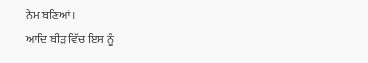ਨੇਮ ਬਣਿਆਂ।
ਆਦਿ ਬੀੜ ਵਿੱਚ ਇਸ ਨੂੰ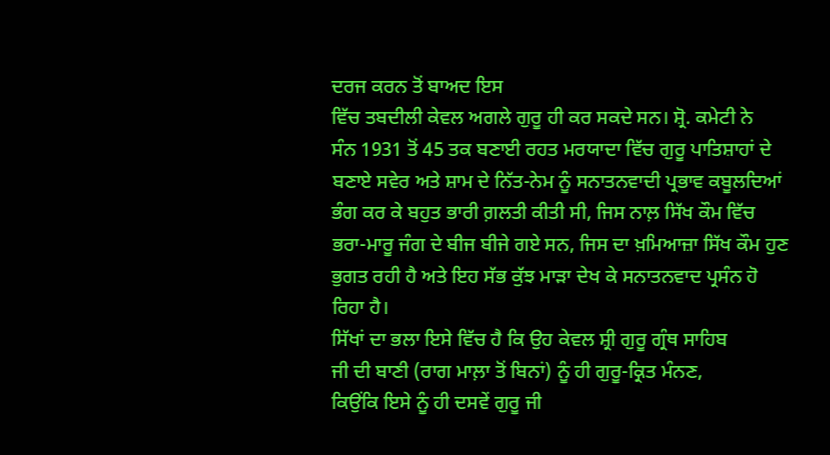ਦਰਜ ਕਰਨ ਤੋਂ ਬਾਅਦ ਇਸ
ਵਿੱਚ ਤਬਦੀਲੀ ਕੇਵਲ ਅਗਲੇ ਗੁਰੂ ਹੀ ਕਰ ਸਕਦੇ ਸਨ। ਸ਼੍ਰੋ. ਕਮੇਟੀ ਨੇ
ਸੰਨ 1931 ਤੋਂ 45 ਤਕ ਬਣਾਈ ਰਹਤ ਮਰਯਾਦਾ ਵਿੱਚ ਗੁਰੂ ਪਾਤਿਸ਼ਾਹਾਂ ਦੇ
ਬਣਾਏ ਸਵੇਰ ਅਤੇ ਸ਼ਾਮ ਦੇ ਨਿੱਤ-ਨੇਮ ਨੂੰ ਸਨਾਤਨਵਾਦੀ ਪ੍ਰਭਾਵ ਕਬੂਲਦਿਆਂ
ਭੰਗ ਕਰ ਕੇ ਬਹੁਤ ਭਾਰੀ ਗ਼ਲਤੀ ਕੀਤੀ ਸੀ, ਜਿਸ ਨਾਲ਼ ਸਿੱਖ ਕੌਮ ਵਿੱਚ
ਭਰਾ-ਮਾਰੂ ਜੰਗ ਦੇ ਬੀਜ ਬੀਜੇ ਗਏ ਸਨ, ਜਿਸ ਦਾ ਖ਼ਮਿਆਜ਼ਾ ਸਿੱਖ ਕੌਮ ਹੁਣ
ਭੁਗਤ ਰਹੀ ਹੈ ਅਤੇ ਇਹ ਸੱਭ ਕੁੱਝ ਮਾੜਾ ਦੇਖ ਕੇ ਸਨਾਤਨਵਾਦ ਪ੍ਰਸੰਨ ਹੋ
ਰਿਹਾ ਹੈ।
ਸਿੱਖਾਂ ਦਾ ਭਲਾ ਇਸੇ ਵਿੱਚ ਹੈ ਕਿ ਉਹ ਕੇਵਲ ਸ਼੍ਰੀ ਗੁਰੂ ਗ੍ਰੰਥ ਸਾਹਿਬ
ਜੀ ਦੀ ਬਾਣੀ (ਰਾਗ ਮਾਲ਼ਾ ਤੋਂ ਬਿਨਾਂ) ਨੂੰ ਹੀ ਗੁਰੂ-ਕ੍ਰਿਤ ਮੰਨਣ,
ਕਿਉਂਕਿ ਇਸੇ ਨੂੰ ਹੀ ਦਸਵੇਂ ਗੁਰੂ ਜੀ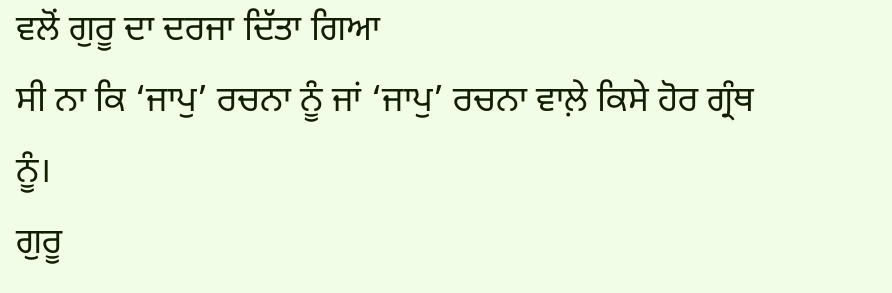ਵਲੋਂ ਗੁਰੂ ਦਾ ਦਰਜਾ ਦਿੱਤਾ ਗਿਆ
ਸੀ ਨਾ ਕਿ ‘ਜਾਪੁ’ ਰਚਨਾ ਨੂੰ ਜਾਂ ‘ਜਾਪੁ’ ਰਚਨਾ ਵਾਲ਼ੇ ਕਿਸੇ ਹੋਰ ਗ੍ਰੰਥ
ਨੂੰ।
ਗੁਰੂ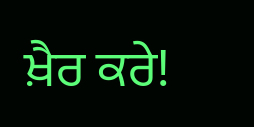ਖ਼ੈਰ ਕਰੇ!